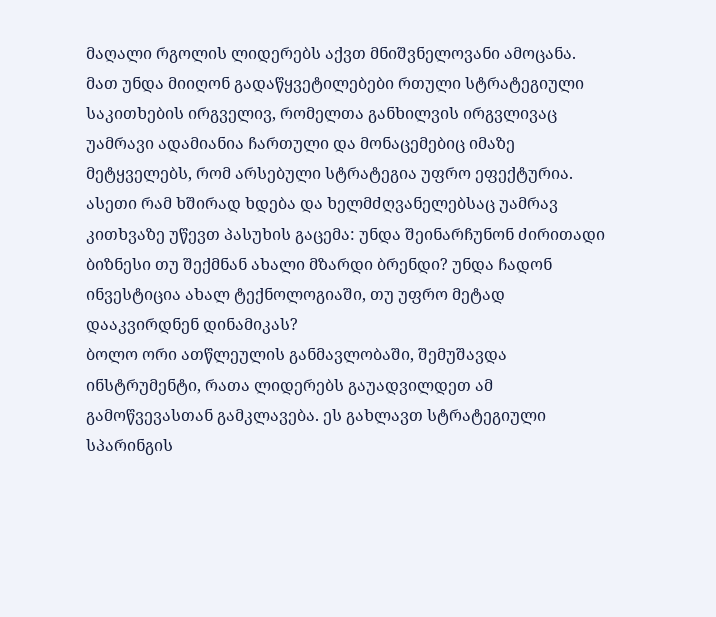მაღალი რგოლის ლიდერებს აქვთ მნიშვნელოვანი ამოცანა. მათ უნდა მიიღონ გადაწყვეტილებები რთული სტრატეგიული საკითხების ირგველივ, რომელთა განხილვის ირგვლივაც უამრავი ადამიანია ჩართული და მონაცემებიც იმაზე მეტყველებს, რომ არსებული სტრატეგია უფრო ეფექტურია. ასეთი რამ ხშირად ხდება და ხელმძღვანელებსაც უამრავ კითხვაზე უწევთ პასუხის გაცემა: უნდა შეინარჩუნონ ძირითადი ბიზნესი თუ შექმნან ახალი მზარდი ბრენდი? უნდა ჩადონ ინვესტიცია ახალ ტექნოლოგიაში, თუ უფრო მეტად დააკვირდნენ დინამიკას?
ბოლო ორი ათწლეულის განმავლობაში, შემუშავდა ინსტრუმენტი, რათა ლიდერებს გაუადვილდეთ ამ გამოწვევასთან გამკლავება. ეს გახლავთ სტრატეგიული სპარინგის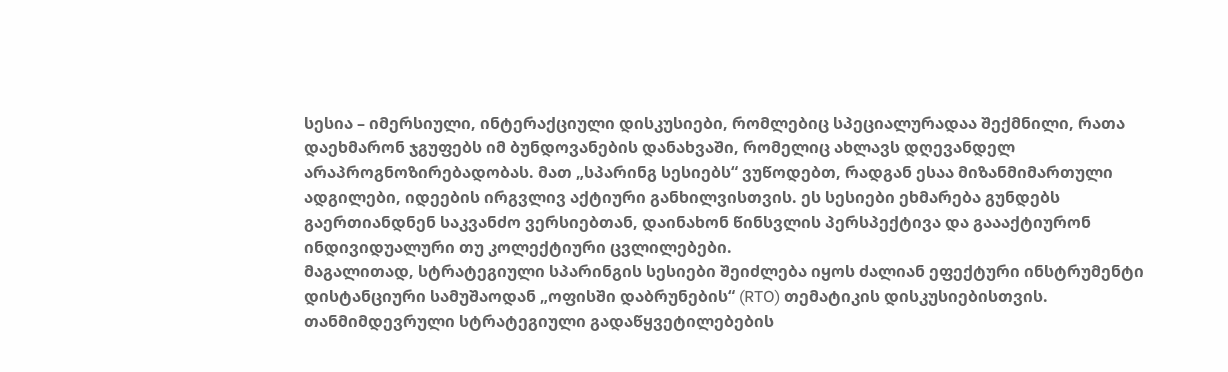სესია – იმერსიული, ინტერაქციული დისკუსიები, რომლებიც სპეციალურადაა შექმნილი, რათა დაეხმარონ ჯგუფებს იმ ბუნდოვანების დანახვაში, რომელიც ახლავს დღევანდელ არაპროგნოზირებადობას. მათ „სპარინგ სესიებს“ ვუწოდებთ, რადგან ესაა მიზანმიმართული ადგილები, იდეების ირგვლივ აქტიური განხილვისთვის. ეს სესიები ეხმარება გუნდებს გაერთიანდნენ საკვანძო ვერსიებთან, დაინახონ წინსვლის პერსპექტივა და გაააქტიურონ ინდივიდუალური თუ კოლექტიური ცვლილებები.
მაგალითად, სტრატეგიული სპარინგის სესიები შეიძლება იყოს ძალიან ეფექტური ინსტრუმენტი დისტანციური სამუშაოდან „ოფისში დაბრუნების“ (RTO) თემატიკის დისკუსიებისთვის. თანმიმდევრული სტრატეგიული გადაწყვეტილებების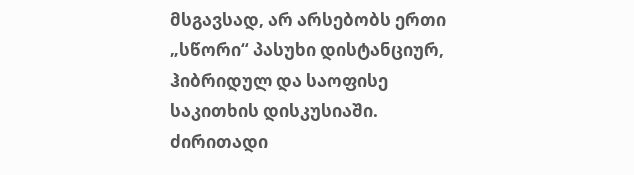მსგავსად, არ არსებობს ერთი „სწორი“ პასუხი დისტანციურ, ჰიბრიდულ და საოფისე საკითხის დისკუსიაში. ძირითადი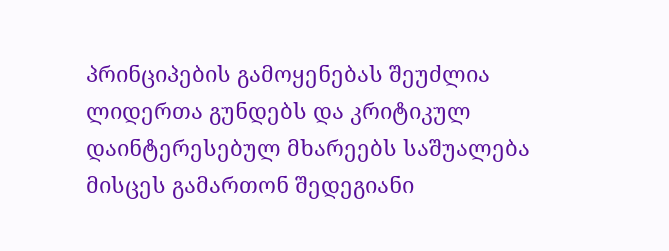პრინციპების გამოყენებას შეუძლია ლიდერთა გუნდებს და კრიტიკულ დაინტერესებულ მხარეებს საშუალება მისცეს გამართონ შედეგიანი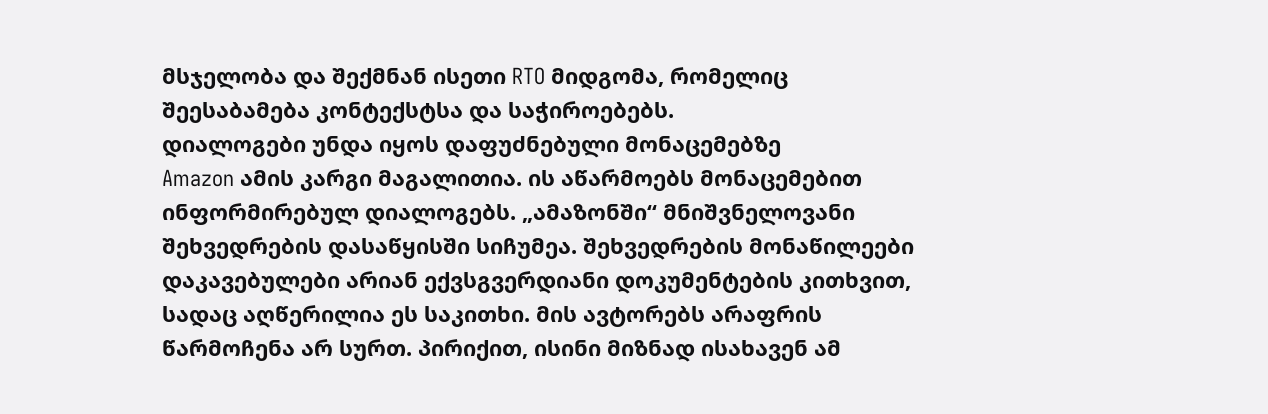მსჯელობა და შექმნან ისეთი RTO მიდგომა, რომელიც შეესაბამება კონტექსტსა და საჭიროებებს.
დიალოგები უნდა იყოს დაფუძნებული მონაცემებზე
Amazon ამის კარგი მაგალითია. ის აწარმოებს მონაცემებით ინფორმირებულ დიალოგებს. „ამაზონში“ მნიშვნელოვანი შეხვედრების დასაწყისში სიჩუმეა. შეხვედრების მონაწილეები დაკავებულები არიან ექვსგვერდიანი დოკუმენტების კითხვით, სადაც აღწერილია ეს საკითხი. მის ავტორებს არაფრის წარმოჩენა არ სურთ. პირიქით, ისინი მიზნად ისახავენ ამ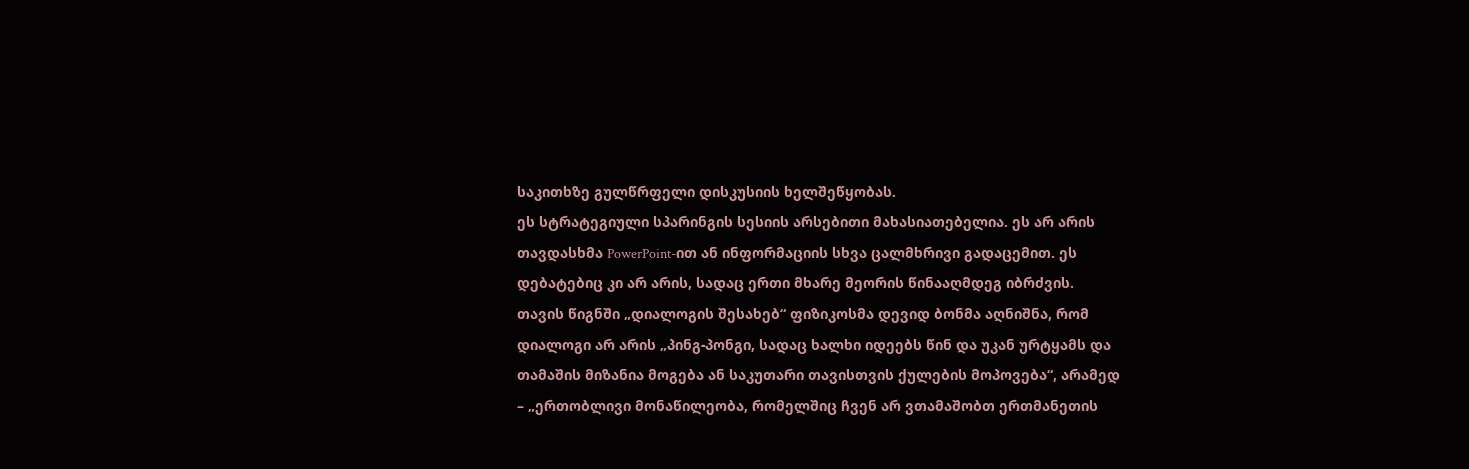საკითხზე გულწრფელი დისკუსიის ხელშეწყობას.
ეს სტრატეგიული სპარინგის სესიის არსებითი მახასიათებელია. ეს არ არის თავდასხმა PowerPoint-ით ან ინფორმაციის სხვა ცალმხრივი გადაცემით. ეს დებატებიც კი არ არის, სადაც ერთი მხარე მეორის წინააღმდეგ იბრძვის. თავის წიგნში „დიალოგის შესახებ“ ფიზიკოსმა დევიდ ბონმა აღნიშნა, რომ დიალოგი არ არის „პინგ-პონგი, სადაც ხალხი იდეებს წინ და უკან ურტყამს და თამაშის მიზანია მოგება ან საკუთარი თავისთვის ქულების მოპოვება“, არამედ – „ერთობლივი მონაწილეობა, რომელშიც ჩვენ არ ვთამაშობთ ერთმანეთის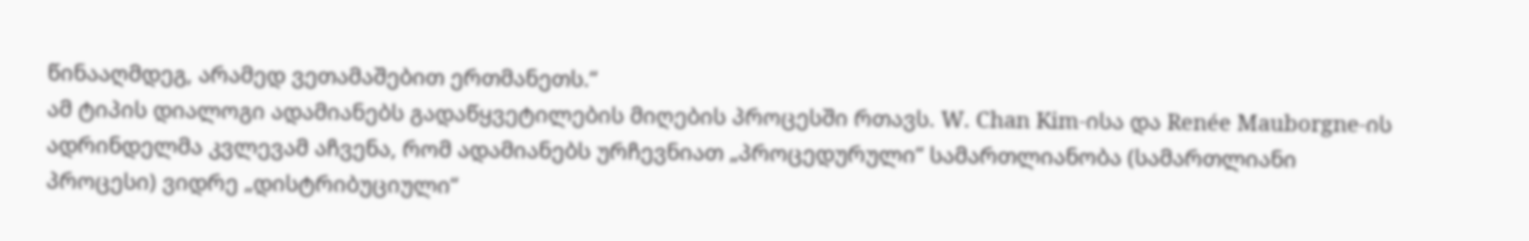წინააღმდეგ, არამედ ვეთამაშებით ერთმანეთს.“
ამ ტიპის დიალოგი ადამიანებს გადაწყვეტილების მიღების პროცესში რთავს. W. Chan Kim-ისა და Renée Mauborgne-ის ადრინდელმა კვლევამ აჩვენა, რომ ადამიანებს ურჩევნიათ „პროცედურული“ სამართლიანობა (სამართლიანი პროცესი) ვიდრე „დისტრიბუციული“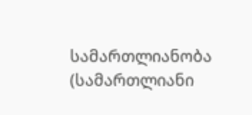სამართლიანობა (სამართლიანი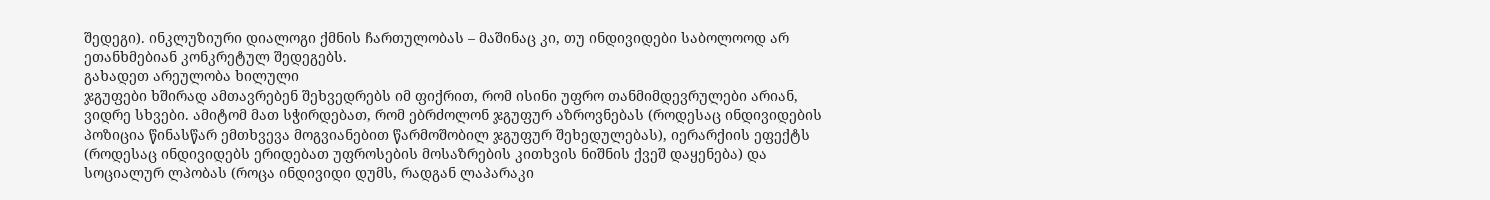შედეგი). ინკლუზიური დიალოგი ქმნის ჩართულობას – მაშინაც კი, თუ ინდივიდები საბოლოოდ არ ეთანხმებიან კონკრეტულ შედეგებს.
გახადეთ არეულობა ხილული
ჯგუფები ხშირად ამთავრებენ შეხვედრებს იმ ფიქრით, რომ ისინი უფრო თანმიმდევრულები არიან, ვიდრე სხვები. ამიტომ მათ სჭირდებათ, რომ ებრძოლონ ჯგუფურ აზროვნებას (როდესაც ინდივიდების პოზიცია წინასწარ ემთხვევა მოგვიანებით წარმოშობილ ჯგუფურ შეხედულებას), იერარქიის ეფექტს (როდესაც ინდივიდებს ერიდებათ უფროსების მოსაზრების კითხვის ნიშნის ქვეშ დაყენება) და სოციალურ ლპობას (როცა ინდივიდი დუმს, რადგან ლაპარაკი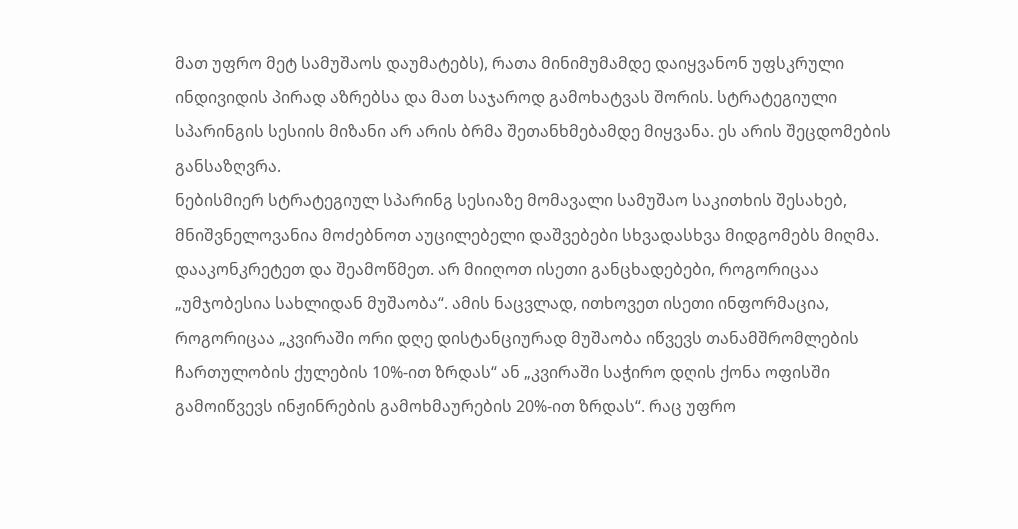მათ უფრო მეტ სამუშაოს დაუმატებს), რათა მინიმუმამდე დაიყვანონ უფსკრული ინდივიდის პირად აზრებსა და მათ საჯაროდ გამოხატვას შორის. სტრატეგიული სპარინგის სესიის მიზანი არ არის ბრმა შეთანხმებამდე მიყვანა. ეს არის შეცდომების განსაზღვრა.
ნებისმიერ სტრატეგიულ სპარინგ სესიაზე მომავალი სამუშაო საკითხის შესახებ, მნიშვნელოვანია მოძებნოთ აუცილებელი დაშვებები სხვადასხვა მიდგომებს მიღმა. დააკონკრეტეთ და შეამოწმეთ. არ მიიღოთ ისეთი განცხადებები, როგორიცაა „უმჯობესია სახლიდან მუშაობა“. ამის ნაცვლად, ითხოვეთ ისეთი ინფორმაცია, როგორიცაა „კვირაში ორი დღე დისტანციურად მუშაობა იწვევს თანამშრომლების ჩართულობის ქულების 10%-ით ზრდას“ ან „კვირაში საჭირო დღის ქონა ოფისში გამოიწვევს ინჟინრების გამოხმაურების 20%-ით ზრდას“. რაც უფრო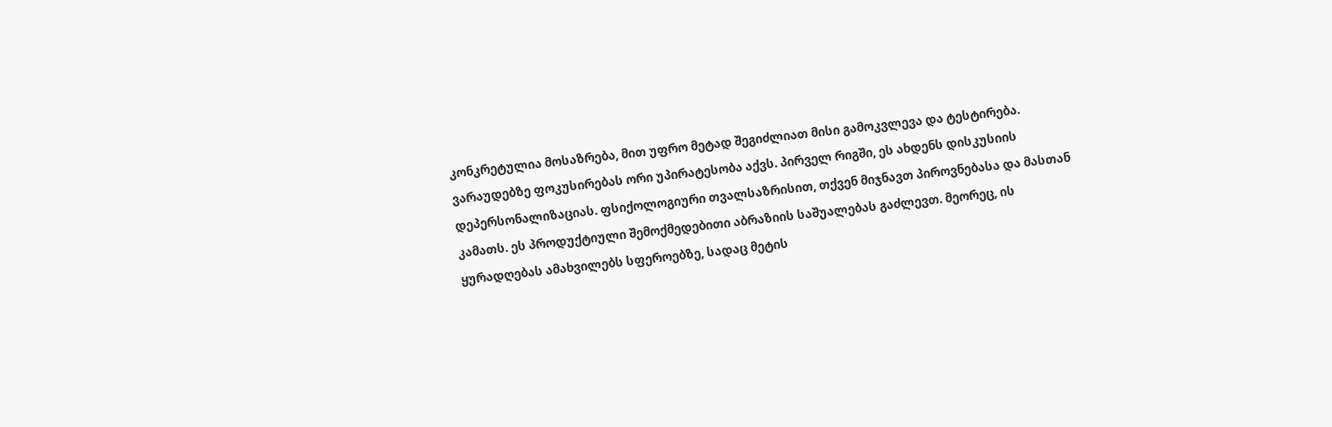კონკრეტულია მოსაზრება, მით უფრო მეტად შეგიძლიათ მისი გამოკვლევა და ტესტირება.
ვარაუდებზე ფოკუსირებას ორი უპირატესობა აქვს. პირველ რიგში, ეს ახდენს დისკუსიის დეპერსონალიზაციას. ფსიქოლოგიური თვალსაზრისით, თქვენ მიჯნავთ პიროვნებასა და მასთან კამათს. ეს პროდუქტიული შემოქმედებითი აბრაზიის საშუალებას გაძლევთ. მეორეც, ის ყურადღებას ამახვილებს სფეროებზე, სადაც მეტის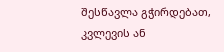შესწავლა გჭირდებათ, კვლევის ან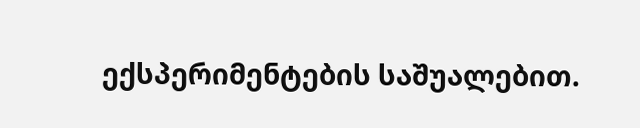ექსპერიმენტების საშუალებით.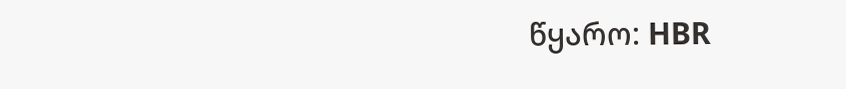წყარო: HBR